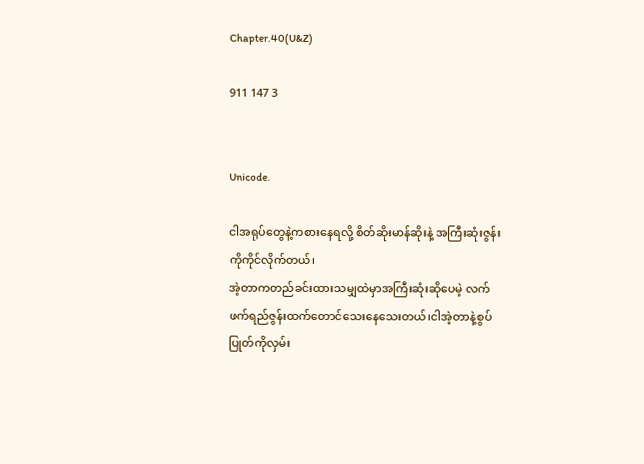Chapter.40(U&Z)

911 147 3


Unicode.

ငါအရုပ်တွေနဲ့ကစားနေရလို့ စိတ်ဆိုးမာန်ဆိုးနဲ့ အကြီးဆုံးဇွန်းကိုကိုင်လိုက်တယ်၊
အဲ့တာကတည်ခင်းထားသမျှထဲမှာအကြီးဆုံးဆိုပေမဲ့ လက်ဖက်ရည်ဇွန်းထက်တောင်သေးနေသေးတယ်၊ငါအဲ့တာနဲ့စွပ်ပြုတ်ကိုလှမ်း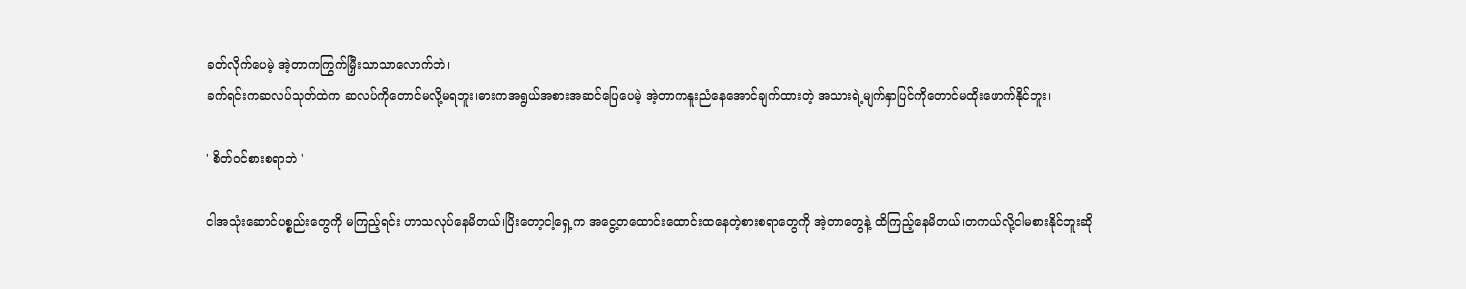ခတ်လိုက်ပေမဲ့ အဲ့တာကကြွက်မြှီးသာသာလောက်ဘဲ၊
ခက်ရင်းကဆလပ်သုတ်ထဲက ဆလပ်ကိုတောင်မလို့မရဘူး၊ဓားကအရွယ်အစားအဆင်ပြေပေမဲ့ အဲ့တာကနူးညံနေအောင်ချက်ထားတဲ့ အသားရဲ့မျက်နှာပြင်ကိုတောင်မထိုးဖောက်နိုင်ဘူး၊

' စိတ်ဝင်စားစရာဘဲ '

ငါအသုံးဆောင်ပစ္စည်းတွေကို မကြည့်ရင်း ဟာသလုပ်နေမိတယ်၊ပြိးတော့ငါ့ရှေ့က အငွေ့တထောင်းထောင်းထနေတဲ့စားစရာတွေကို အဲ့တာတွေနဲ့ ထိကြည့်နေမိတယ်၊တကယ်လို့ငါမစားနိုင်ဘူးဆို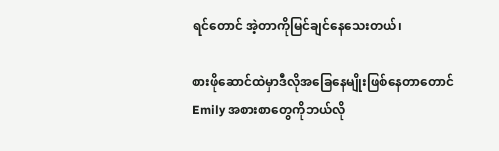ရင်တောင် အဲ့တာကိုမြင်ချင်နေသေးတယ်၊

စားဖိုဆောင်ထဲမှာဒီလိုအခြေနေမျိုးဖြစ်နေတာတောင် Emily အစားစာတွေကိုဘယ်လို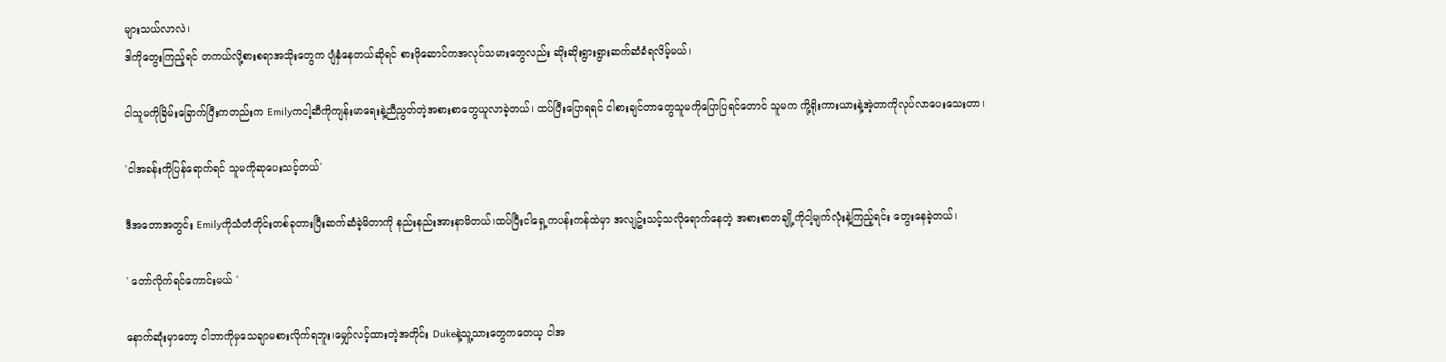များသယ်လာလဲ၊
ဒါကိုတွေးကြည့်ရင် တကယ်လို့စားစရာအသိုးတွေက ပျံနှံနေတယ်ဆိုရင် စားဖိုဆောင်ကအလုပ်သမားတွေလည်း ဆိုးဆိုးရွားရွားဆက်ဆံခံရလိမ့်မယ်၊

ငါသူမကိုခြိမ်းခြောက်ပြီးကတည်းက Emilyကငါ့ဆီကိုကျန်းမာရေးနဲ့ညီညွတ်တဲ့အစားစာတွေယူလာခဲ့တယ်၊ ထပ်ပြီးပြောရရင် ငါစားချင်တာတွေသူမကိုပြောပြရင်တောင် သူမက ကို့ရိုးကားယားနဲ့အဲ့တာကိုလုပ်လာပေးသေးတာ၊

'ငါအခန်းကိုပြန်ရောက်ရင် သူမကိုဆုပေးသင့်တယ်'

ဒီအတောအတွင်း Emilyကိုသံတံတိုင်းတစ်ခုတားပြီးဆက်ဆံခဲ့မိတာကို နည်းနည်းအားနာမိတယ်၊ထပ်ပြီးငါရှေ့ကပန်းကန်ထဲမှာ အလျဥ်းသင့်သလိုရောက်နေတဲ့ အစားစာတချို့ကိုငါ့မျက်လုံးနဲ့ကြည့်ရင်း တွေးနေခဲ့တယ်၊

' တော်လိုက်ရင်ကောင်းမယ် '

နောက်ဆုံးမှာတော့ ငါဘာကိုမှသေချာမစားလိုက်ရဘူး၊မျှော်လင့်ထားတဲ့အတိုင်း Dukeနဲ့သူ့သားတွေကတေယ့ ငါအ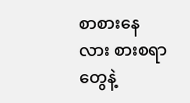စာစားနေလား စားစရာတွေနဲ့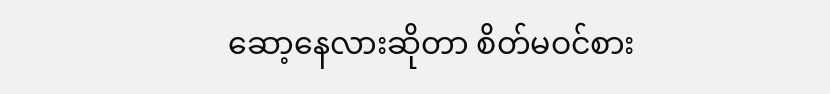ဆော့နေလားဆိုတာ စိတ်မဝင်စား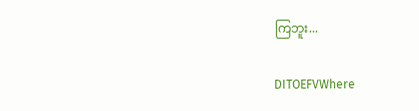ကြဘူး...

DITOEFVWhere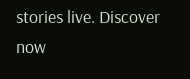stories live. Discover now